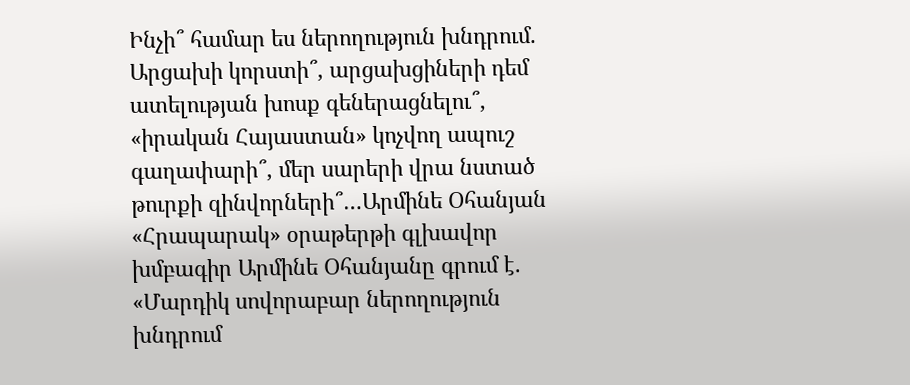Ինչի՞ համար ես ներողություն խնդրում. Արցախի կորստի՞, արցախցիների դեմ ատելության խոսք գեներացնելու՞, «իրական Հայաստան» կոչվող ապուշ գաղափարի՞, մեր սարերի վրա նստած թուրքի զինվորների՞…Արմինե Օհանյան
«Հրապարակ» օրաթերթի գլխավոր խմբագիր Արմինե Օհանյանը գրում է. «Մարդիկ սովորաբար ներողություն խնդրում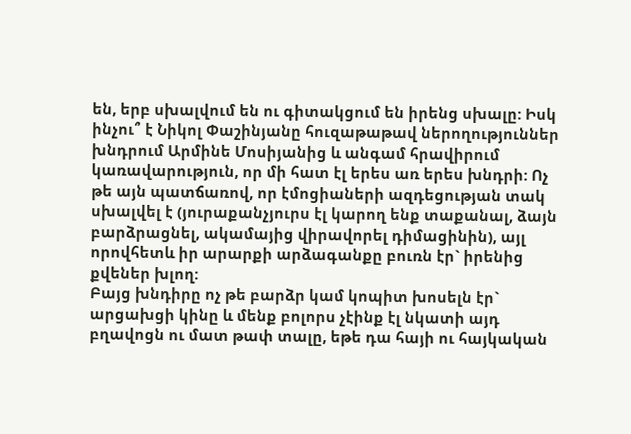են, երբ սխալվում են ու գիտակցում են իրենց սխալը: Իսկ ինչու՞ է Նիկոլ Փաշինյանը հուզաթաթավ ներողություններ խնդրում Արմինե Մոսիյանից և անգամ հրավիրում կառավարություն, որ մի հատ էլ երես առ երես խնդրի: Ոչ թե այն պատճառով, որ էմոցիաների ազդեցության տակ սխալվել է (յուրաքանչյուրս էլ կարող ենք տաքանալ, ձայն բարձրացնել, ակամայից վիրավորել դիմացինին), այլ որովհետև իր արարքի արձագանքը բուռն էր` իրենից քվեներ խլող:
Բայց խնդիրը ոչ թե բարձր կամ կոպիտ խոսելն էր` արցախցի կինը և մենք բոլորս չէինք էլ նկատի այդ բղավոցն ու մատ թափ տալը, եթե դա հայի ու հայկական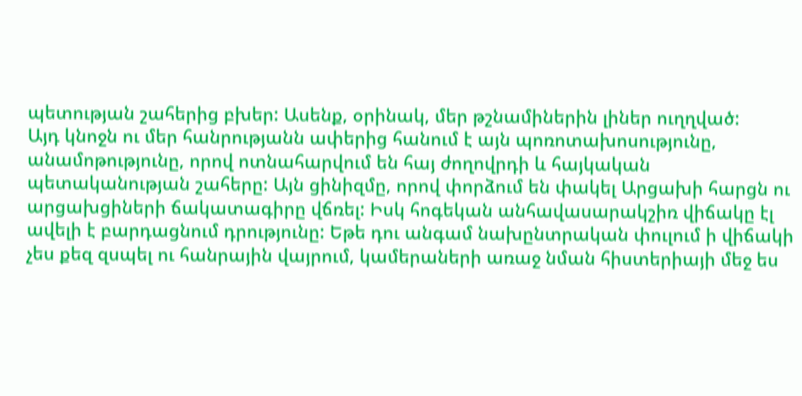պետության շահերից բխեր: Ասենք, օրինակ, մեր թշնամիներին լիներ ուղղված:
Այդ կնոջն ու մեր հանրությանն ափերից հանում է այն պոռոտախոսությունը, անամոթությունը, որով ոտնահարվում են հայ ժողովրդի և հայկական պետականության շահերը: Այն ցինիզմը, որով փորձում են փակել Արցախի հարցն ու արցախցիների ճակատագիրը վճռել: Իսկ հոգեկան անհավասարակշիռ վիճակը էլ ավելի է բարդացնում դրությունը: Եթե դու անգամ նախընտրական փուլում ի վիճակի չես քեզ զսպել ու հանրային վայրում, կամերաների առաջ նման հիստերիայի մեջ ես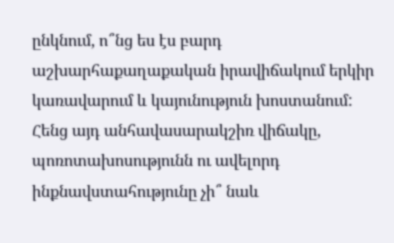ընկնում, ո՞նց ես էս բարդ աշխարհաքաղաքական իրավիճակում երկիր կառավարում և կայունություն խոստանում: Հենց այդ անհավասարակշիռ վիճակը, պոռոտախոսությունն ու ավելորդ ինքնավստահությունը չի՞ նաև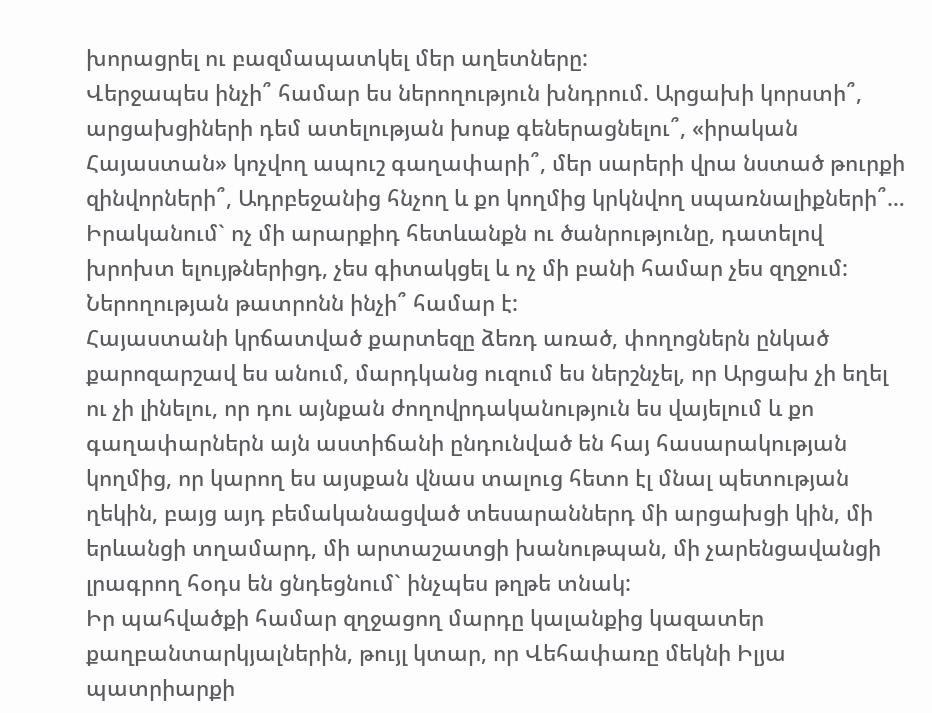խորացրել ու բազմապատկել մեր աղետները:
Վերջապես ինչի՞ համար ես ներողություն խնդրում. Արցախի կորստի՞, արցախցիների դեմ ատելության խոսք գեներացնելու՞, «իրական Հայաստան» կոչվող ապուշ գաղափարի՞, մեր սարերի վրա նստած թուրքի զինվորների՞, Ադրբեջանից հնչող և քո կողմից կրկնվող սպառնալիքների՞…
Իրականում` ոչ մի արարքիդ հետևանքն ու ծանրությունը, դատելով խրոխտ ելույթներիցդ, չես գիտակցել և ոչ մի բանի համար չես զղջում: Ներողության թատրոնն ինչի՞ համար է:
Հայաստանի կրճատված քարտեզը ձեռդ առած, փողոցներն ընկած քարոզարշավ ես անում, մարդկանց ուզում ես ներշնչել, որ Արցախ չի եղել ու չի լինելու, որ դու այնքան ժողովրդականություն ես վայելում և քո գաղափարներն այն աստիճանի ընդունված են հայ հասարակության կողմից, որ կարող ես այսքան վնաս տալուց հետո էլ մնալ պետության ղեկին, բայց այդ բեմականացված տեսարաններդ մի արցախցի կին, մի երևանցի տղամարդ, մի արտաշատցի խանութպան, մի չարենցավանցի լրագրող հօդս են ցնդեցնում` ինչպես թղթե տնակ:
Իր պահվածքի համար զղջացող մարդը կալանքից կազատեր քաղբանտարկյալներին, թույլ կտար, որ Վեհափառը մեկնի Իլյա պատրիարքի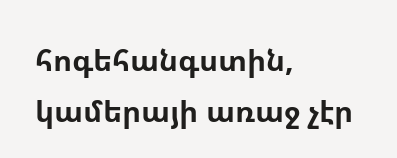հոգեհանգստին, կամերայի առաջ չէր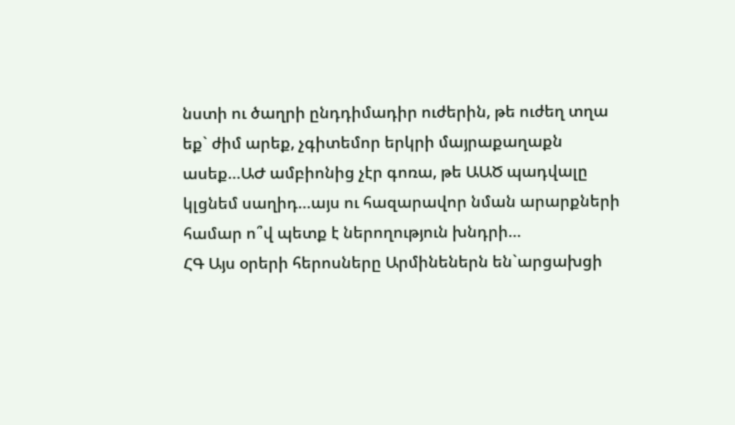նստի ու ծաղրի ընդդիմադիր ուժերին, թե ուժեղ տղա եք` ժիմ արեք, չգիտեմոր երկրի մայրաքաղաքն ասեք…ԱԺ ամբիոնից չէր գոռա, թե ԱԱԾ պադվալը կլցնեմ սաղիդ…այս ու հազարավոր նման արարքների համար ո՞վ պետք է ներողություն խնդրի…
ՀԳ Այս օրերի հերոսները Արմինեներն են`արցախցի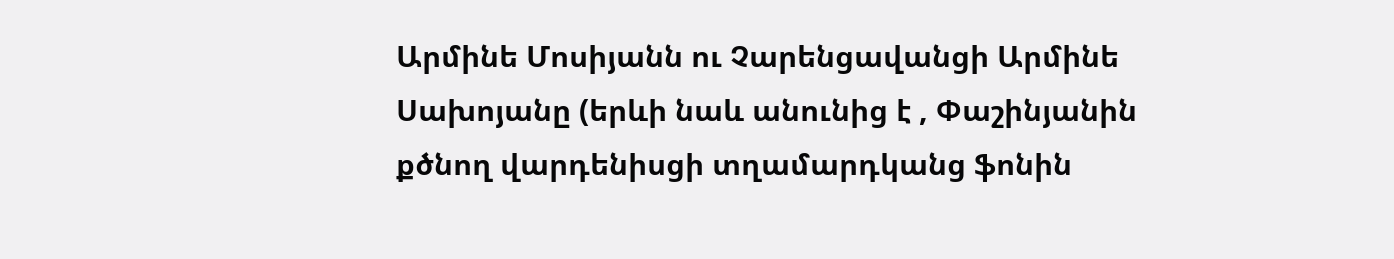Արմինե Մոսիյանն ու Չարենցավանցի Արմինե Սախոյանը (երևի նաև անունից է , Փաշինյանին քծնող վարդենիսցի տղամարդկանց ֆոնին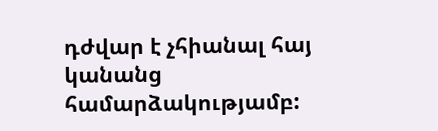դժվար է չհիանալ հայ կանանց համարձակությամբ: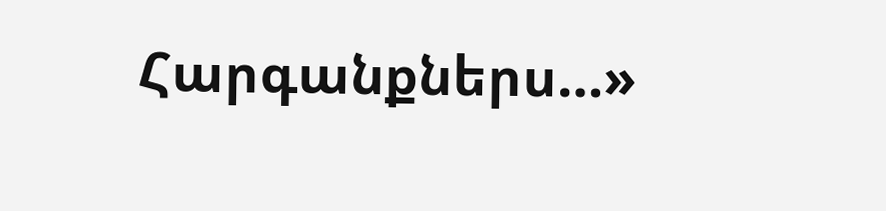Հարգանքներս…»